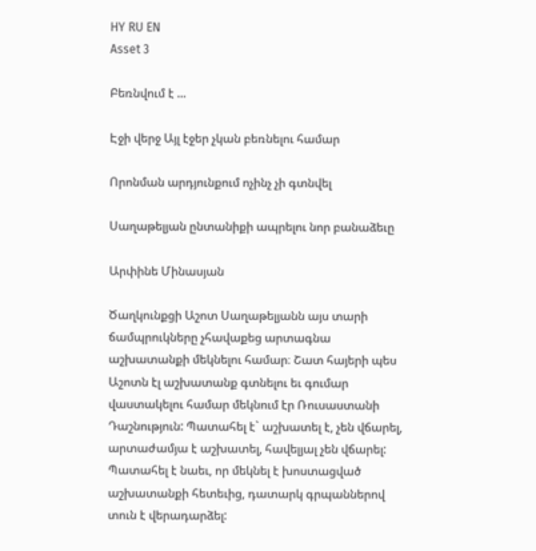HY RU EN
Asset 3

Բեռնվում է ...

Էջի վերջ Այլ էջեր չկան բեռնելու համար

Որոնման արդյունքում ոչինչ չի գտնվել

Սաղաթելյան ընտանիքի ապրելու նոր բանաձեւը

Արփինե Մինասյան

Ծաղկունքցի Աշոտ Սաղաթելյանն այս տարի ճամպրուկները չհավաքեց արտագնա աշխատանքի մեկնելու համար։ Շատ հայերի պես Աշոտն էլ աշխատանք գտնելու եւ գումար վաստակելու համար մեկնում էր Ռուսաստանի Դաշնություն: Պատահել է` աշխատել է, չեն վճարել, արտաժամյա է աշխատել, հավելյալ չեն վճարել: Պատահել է նաեւ, որ մեկնել է խոստացված աշխատանքի հետեւից, դատարկ գրպաններով տուն է վերադարձել: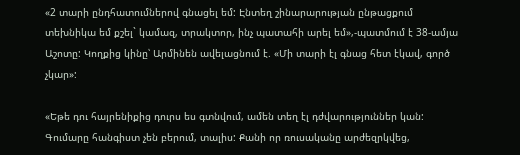«2 տարի ընդհատումներով գնացել եմ: Էնտեղ շինարարության ընթացքում տեխնիկա եմ քշել` կամազ, տրակտոր, ինչ պատահի արել եմ»,-պատմում է 38-ամյա Աշոտը: Կողքից կինը՝ Արմինեն ավելացնում է. «Մի տարի էլ գնաց հետ էկավ, գործ չկար»:

«Եթե դու հայրենիքից դուրս ես գտնվում, ամեն տեղ էլ դժվարություններ կան: Գումարը հանգիստ չեն բերում, տալիս: Քանի որ ռուսականը արժեզրկվեց,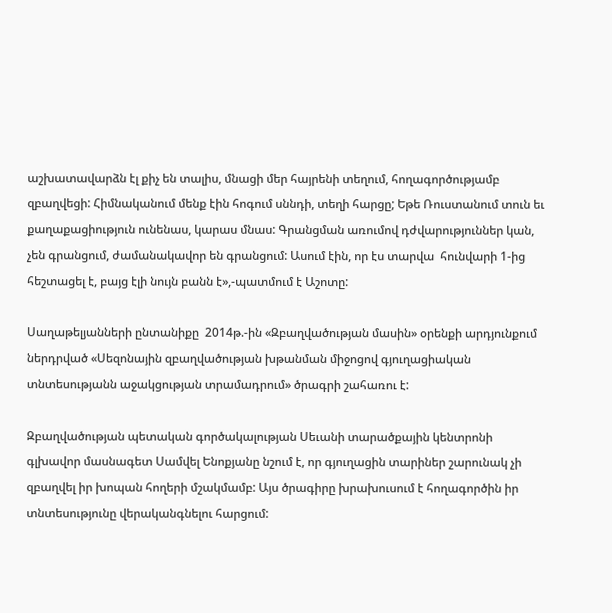աշխատավարձն էլ քիչ են տալիս, մնացի մեր հայրենի տեղում, հողագործությամբ զբաղվեցի: Հիմնականում մենք էին հոգում սննդի, տեղի հարցը; Եթե Ռուստանում տուն եւ քաղաքացիություն ունենաս, կարաս մնաս: Գրանցման առումով դժվարություններ կան, չեն գրանցում, ժամանակավոր են գրանցում: Ասում էին, որ էս տարվա  հունվարի 1-ից հեշտացել է, բայց էլի նույն բանն է»,-պատմում է Աշոտը:

Սաղաթելյանների ընտանիքը  2014թ.-ին «Զբաղվածության մասին» օրենքի արդյունքում ներդրված «Սեզոնային զբաղվածության խթանման միջոցով գյուղացիական տնտեսությանն աջակցության տրամադրում» ծրագրի շահառու է:

Զբաղվածության պետական գործակալության Սեւանի տարածքային կենտրոնի գլխավոր մասնագետ Սամվել Ենոքյանը նշում է, որ գյուղացին տարիներ շարունակ չի զբաղվել իր խոպան հողերի մշակմամբ: Այս ծրագիրը խրախուսում է հողագործին իր տնտեսությունը վերականգնելու հարցում: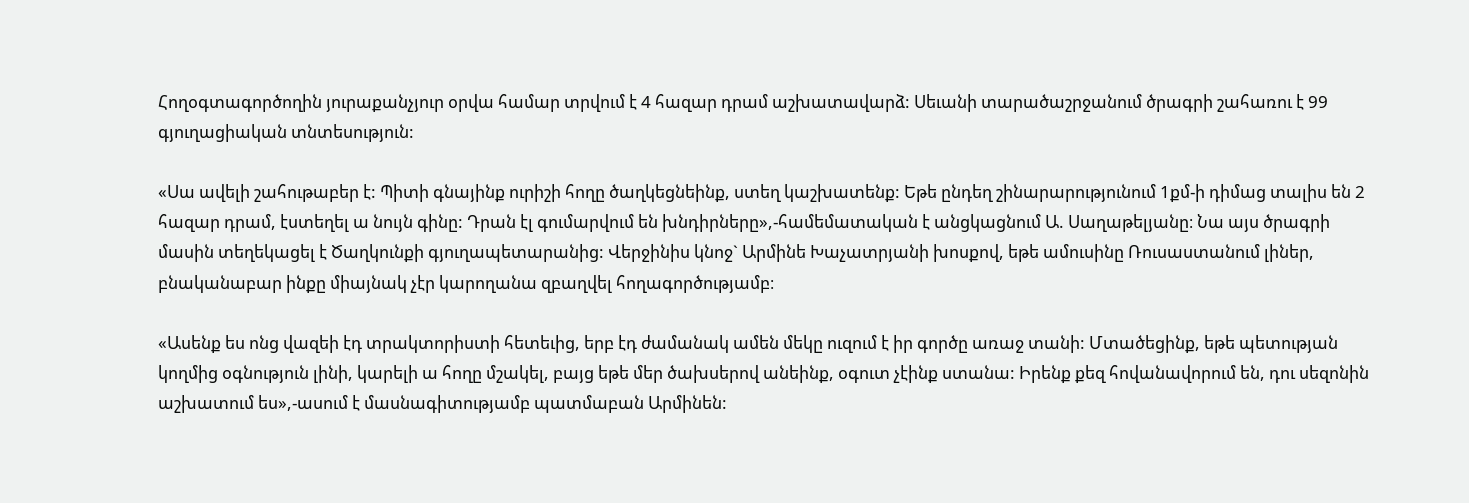Հողօգտագործողին յուրաքանչյուր օրվա համար տրվում է 4 հազար դրամ աշխատավարձ: Սեւանի տարածաշրջանում ծրագրի շահառու է 99 գյուղացիական տնտեսություն:

«Սա ավելի շահութաբեր է: Պիտի գնայինք ուրիշի հողը ծաղկեցնեինք, ստեղ կաշխատենք: Եթե ընդեղ շինարարությունում 1քմ-ի դիմաց տալիս են 2 հազար դրամ, էստեղել ա նույն գինը: Դրան էլ գումարվում են խնդիրները»,-համեմատական է անցկացնում Ա. Սաղաթելյանը։ Նա այս ծրագրի մասին տեղեկացել է Ծաղկունքի գյուղապետարանից: Վերջինիս կնոջ` Արմինե Խաչատրյանի խոսքով, եթե ամուսինը Ռուսաստանում լիներ, բնականաբար ինքը միայնակ չէր կարողանա զբաղվել հողագործությամբ։

«Ասենք ես ոնց վազեի էդ տրակտորիստի հետեւից, երբ էդ ժամանակ ամեն մեկը ուզում է իր գործը առաջ տանի: Մտածեցինք, եթե պետության կողմից օգնություն լինի, կարելի ա հողը մշակել, բայց եթե մեր ծախսերով անեինք, օգուտ չէինք ստանա: Իրենք քեզ հովանավորում են, դու սեզոնին աշխատում ես»,-ասում է մասնագիտությամբ պատմաբան Արմինեն: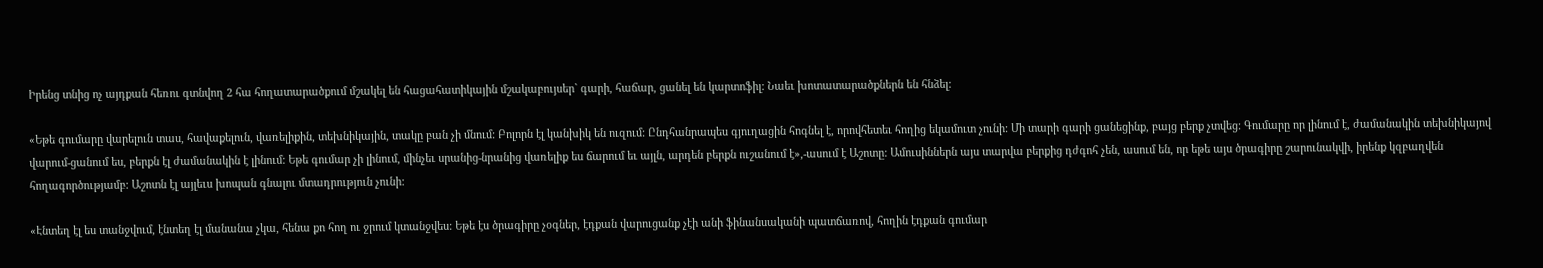Իրենց տնից ոչ այդքան հեռու գտնվող 2 հա հողատարածքում մշակել են հացահատիկային մշակաբույսեր` գարի, հաճար, ցանել են կարտոֆիլ: Նաեւ խոտատարածքներն են հնձել:

«Եթե գումարը վարելուն տաս, հավաքելուն, վառելիքին, տեխնիկային, տակը բան չի մնում: Բոլորն էլ կանխիկ են ուզում: Ընդհանրապես գյուղացին հոգնել է, որովհետեւ հողից եկամուտ չունի: Մի տարի գարի ցանեցինք, բայց բերք չտվեց: Գումարը որ լինում է, ժամանակին տեխնիկայով վարում-ցանում ես, բերքն էլ ժամանակին է լինում: Եթե գումար չի լինում, մինչեւ սրանից-նրանից վառելիք ես ճարում եւ այլն, արդեն բերքն ուշանում է»,-ասում է Աշոտը: Ամուսիններն այս տարվա բերքից դժգոհ չեն, ասում են, որ եթե այս ծրագիրը շարունակվի, իրենք կզբաղվեն հողագործությամբ: Աշոտն էլ այլեւս խոպան գնալու մտադրություն չունի:

«Էնտեղ էլ ես տանջվում, էնտեղ էլ մանանա չկա, հենա քո հող ու ջրում կտանջվես: Եթե էս ծրագիրը չօգներ, էդքան վարուցանք չէի անի ֆինանսականի պատճառով, հողին էդքան գումար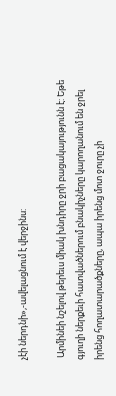չէի ներդնի»,-ավելացնում է վերջինս:

 Արմինեի նշելով թերեւս միակ խնդիրը ջրի բացակայությունն է: Եթե գյուղի ներքեւի հատվածներում բնակիչները կարողանում են ջրել իրենց հողատարածքները, ապա իրենց մոտ ջուրը չի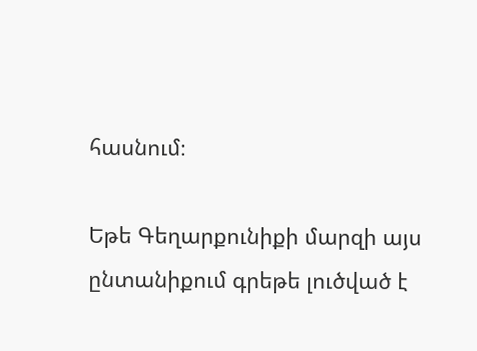հասնում։

Եթե Գեղարքունիքի մարզի այս ընտանիքում գրեթե լուծված է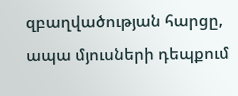զբաղվածության հարցը, ապա մյուսների դեպքում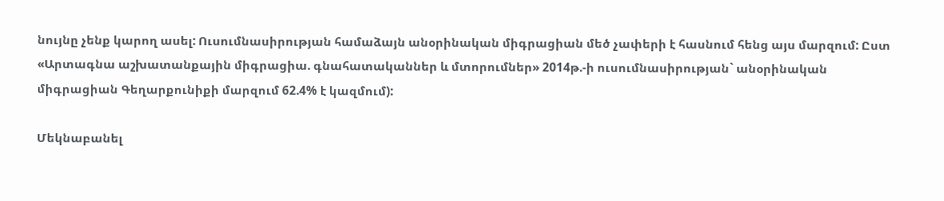նույնը չենք կարող ասել: Ուսումնասիրության համաձայն անօրինական միգրացիան մեծ չափերի է հասնում հենց այս մարզում: Ըստ «Արտագնա աշխատանքային միգրացիա. գնահատականներ և մտորումներ» 2014թ.-ի ուսումնասիրության` անօրինական միգրացիան Գեղարքունիքի մարզում 62.4% է կազմում):

Մեկնաբանել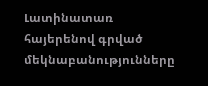Լատինատառ հայերենով գրված մեկնաբանությունները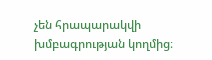չեն հրապարակվի խմբագրության կողմից։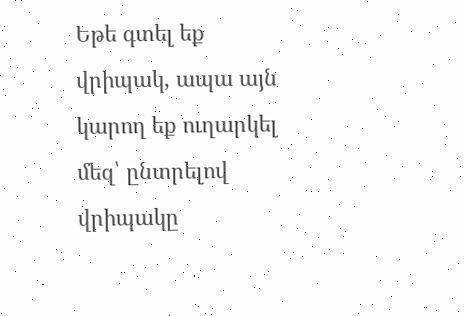Եթե գտել եք վրիպակ, ապա այն կարող եք ուղարկել մեզ՝ ընտրելով վրիպակը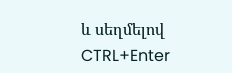և սեղմելով CTRL+Enter